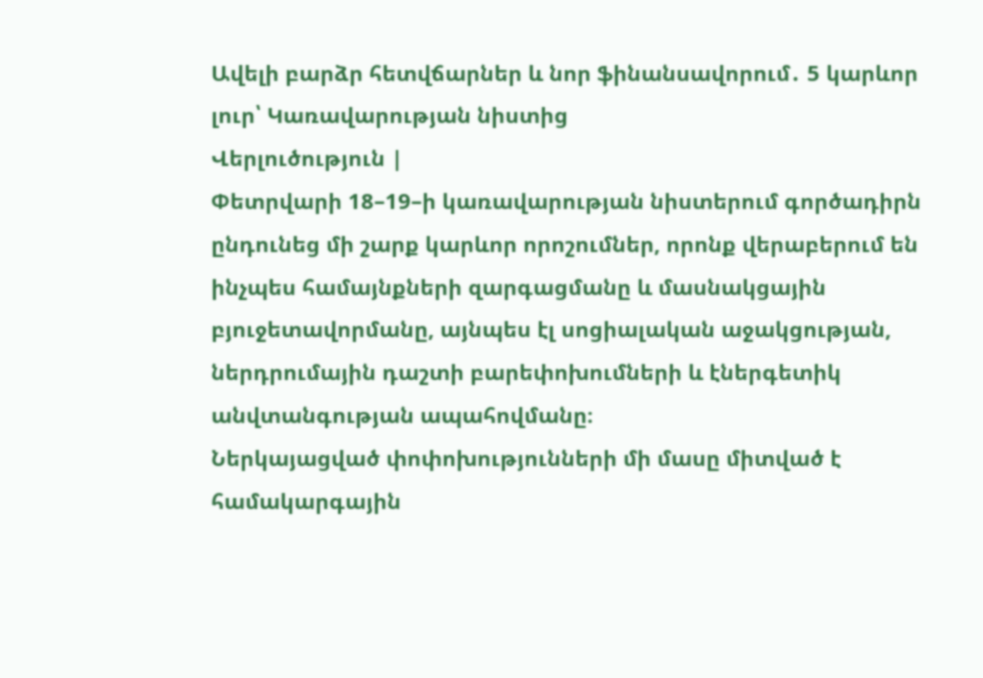Ավելի բարձր հետվճարներ և նոր ֆինանսավորում․ 5 կարևոր լուր՝ Կառավարության նիստից
Վերլուծություն |
Փետրվարի 18–19–ի կառավարության նիստերում գործադիրն ընդունեց մի շարք կարևոր որոշումներ, որոնք վերաբերում են ինչպես համայնքների զարգացմանը և մասնակցային բյուջետավորմանը, այնպես էլ սոցիալական աջակցության, ներդրումային դաշտի բարեփոխումների և էներգետիկ անվտանգության ապահովմանը։
Ներկայացված փոփոխությունների մի մասը միտված է համակարգային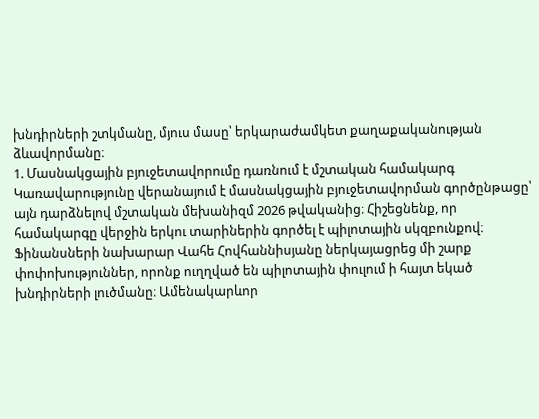խնդիրների շտկմանը, մյուս մասը՝ երկարաժամկետ քաղաքականության ձևավորմանը։
1. Մասնակցային բյուջետավորումը դառնում է մշտական համակարգ
Կառավարությունը վերանայում է մասնակցային բյուջետավորման գործընթացը՝ այն դարձնելով մշտական մեխանիզմ 2026 թվականից։ Հիշեցնենք, որ համակարգը վերջին երկու տարիներին գործել է պիլոտային սկզբունքով։
Ֆինանսների նախարար Վահե Հովհաննիսյանը ներկայացրեց մի շարք փոփոխություններ, որոնք ուղղված են պիլոտային փուլում ի հայտ եկած խնդիրների լուծմանը։ Ամենակարևոր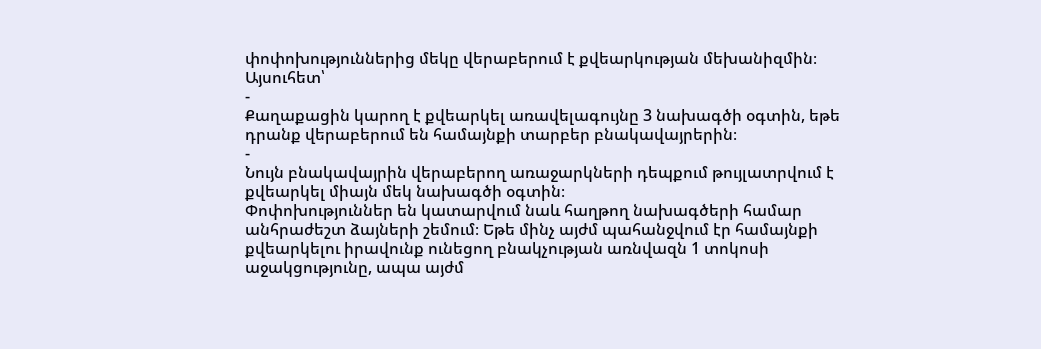փոփոխություններից մեկը վերաբերում է քվեարկության մեխանիզմին։ Այսուհետ՝
-
Քաղաքացին կարող է քվեարկել առավելագույնը 3 նախագծի օգտին, եթե դրանք վերաբերում են համայնքի տարբեր բնակավայրերին։
-
Նույն բնակավայրին վերաբերող առաջարկների դեպքում թույլատրվում է քվեարկել միայն մեկ նախագծի օգտին։
Փոփոխություններ են կատարվում նաև հաղթող նախագծերի համար անհրաժեշտ ձայների շեմում։ Եթե մինչ այժմ պահանջվում էր համայնքի քվեարկելու իրավունք ունեցող բնակչության առնվազն 1 տոկոսի աջակցությունը, ապա այժմ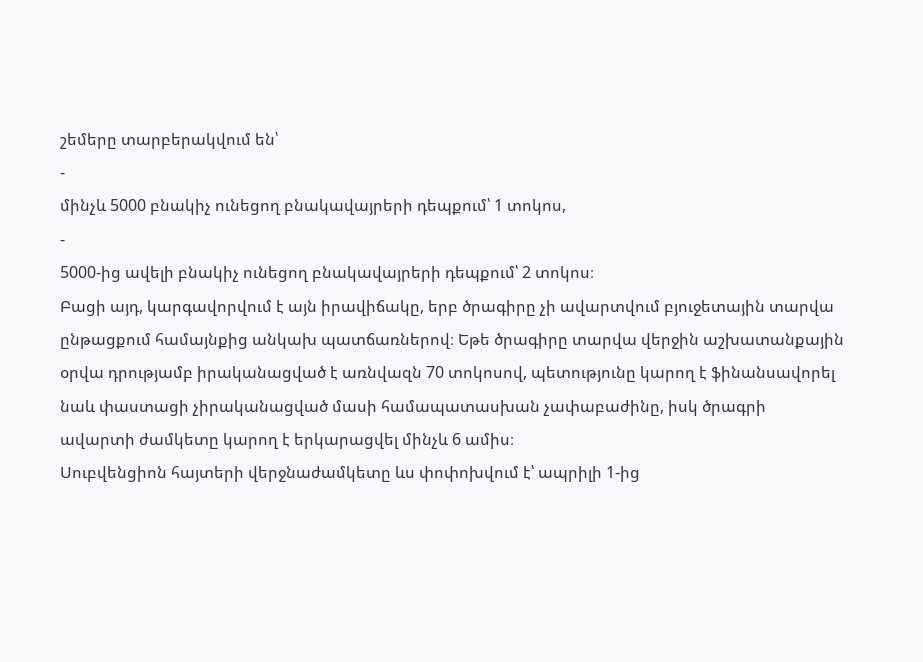շեմերը տարբերակվում են՝
-
մինչև 5000 բնակիչ ունեցող բնակավայրերի դեպքում՝ 1 տոկոս,
-
5000-ից ավելի բնակիչ ունեցող բնակավայրերի դեպքում՝ 2 տոկոս։
Բացի այդ, կարգավորվում է այն իրավիճակը, երբ ծրագիրը չի ավարտվում բյուջետային տարվա ընթացքում համայնքից անկախ պատճառներով։ Եթե ծրագիրը տարվա վերջին աշխատանքային օրվա դրությամբ իրականացված է առնվազն 70 տոկոսով, պետությունը կարող է ֆինանսավորել նաև փաստացի չիրականացված մասի համապատասխան չափաբաժինը, իսկ ծրագրի ավարտի ժամկետը կարող է երկարացվել մինչև 6 ամիս։
Սուբվենցիոն հայտերի վերջնաժամկետը ևս փոփոխվում է՝ ապրիլի 1-ից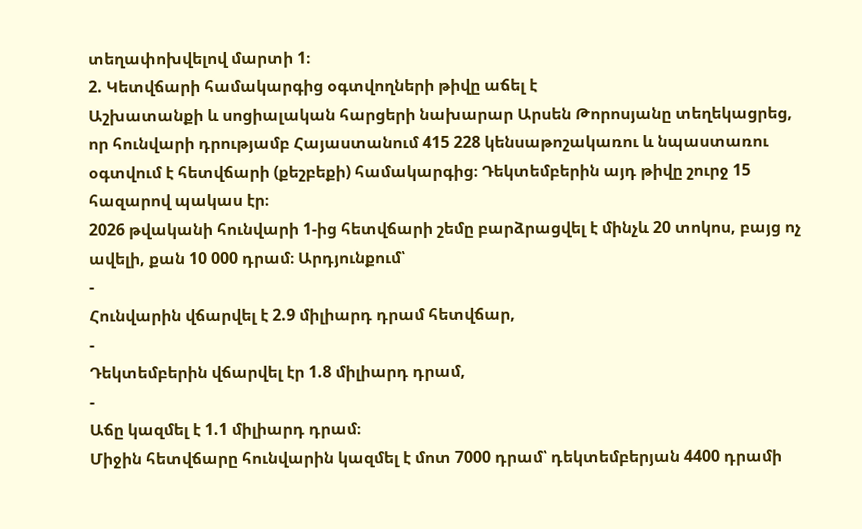տեղափոխվելով մարտի 1։
2. Կետվճարի համակարգից օգտվողների թիվը աճել է
Աշխատանքի և սոցիալական հարցերի նախարար Արսեն Թորոսյանը տեղեկացրեց, որ հունվարի դրությամբ Հայաստանում 415 228 կենսաթոշակառու և նպաստառու օգտվում է հետվճարի (քեշբեքի) համակարգից։ Դեկտեմբերին այդ թիվը շուրջ 15 հազարով պակաս էր։
2026 թվականի հունվարի 1-ից հետվճարի շեմը բարձրացվել է մինչև 20 տոկոս, բայց ոչ ավելի, քան 10 000 դրամ։ Արդյունքում՝
-
Հունվարին վճարվել է 2.9 միլիարդ դրամ հետվճար,
-
Դեկտեմբերին վճարվել էր 1.8 միլիարդ դրամ,
-
Աճը կազմել է 1.1 միլիարդ դրամ։
Միջին հետվճարը հունվարին կազմել է մոտ 7000 դրամ՝ դեկտեմբերյան 4400 դրամի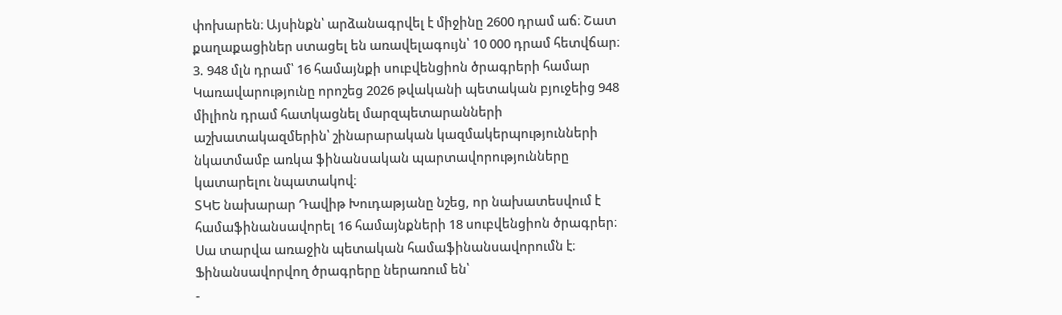փոխարեն։ Այսինքն՝ արձանագրվել է միջինը 2600 դրամ աճ։ Շատ քաղաքացիներ ստացել են առավելագույն՝ 10 000 դրամ հետվճար։
3. 948 մլն դրամ՝ 16 համայնքի սուբվենցիոն ծրագրերի համար
Կառավարությունը որոշեց 2026 թվականի պետական բյուջեից 948 միլիոն դրամ հատկացնել մարզպետարանների աշխատակազմերին՝ շինարարական կազմակերպությունների նկատմամբ առկա ֆինանսական պարտավորությունները կատարելու նպատակով։
ՏԿԵ նախարար Դավիթ Խուդաթյանը նշեց, որ նախատեսվում է համաֆինանսավորել 16 համայնքների 18 սուբվենցիոն ծրագրեր։ Սա տարվա առաջին պետական համաֆինանսավորումն է։
Ֆինանսավորվող ծրագրերը ներառում են՝
-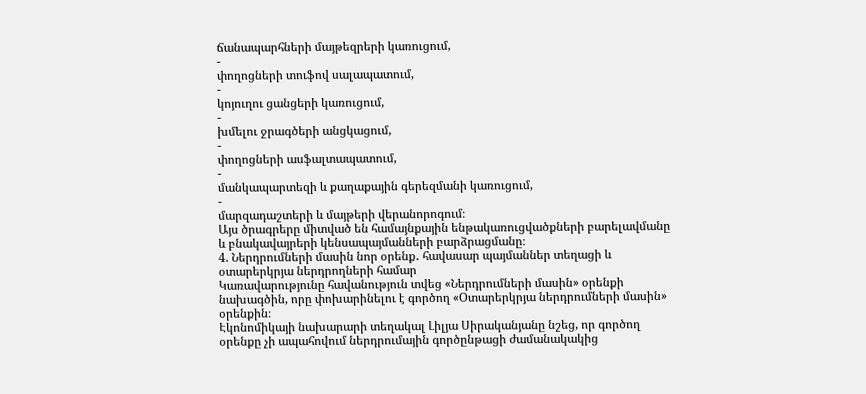ճանապարհների մայթեզրերի կառուցում,
-
փողոցների տուֆով սալապատում,
-
կոյուղու ցանցերի կառուցում,
-
խմելու ջրագծերի անցկացում,
-
փողոցների ասֆալտապատում,
-
մանկապարտեզի և քաղաքային գերեզմանի կառուցում,
-
մարզադաշտերի և մայթերի վերանորոգում։
Այս ծրագրերը միտված են համայնքային ենթակառուցվածքների բարելավմանը և բնակավայրերի կենսապայմանների բարձրացմանը։
4. Ներդրումների մասին նոր օրենք․ հավասար պայմաններ տեղացի և օտարերկրյա ներդրողների համար
Կառավարությունը հավանություն տվեց «Ներդրումների մասին» օրենքի նախագծին, որը փոխարինելու է գործող «Օտարերկրյա ներդրումների մասին» օրենքին։
Էկոնոմիկայի նախարարի տեղակալ Լիլյա Սիրականյանը նշեց, որ գործող օրենքը չի ապահովում ներդրումային գործընթացի ժամանակակից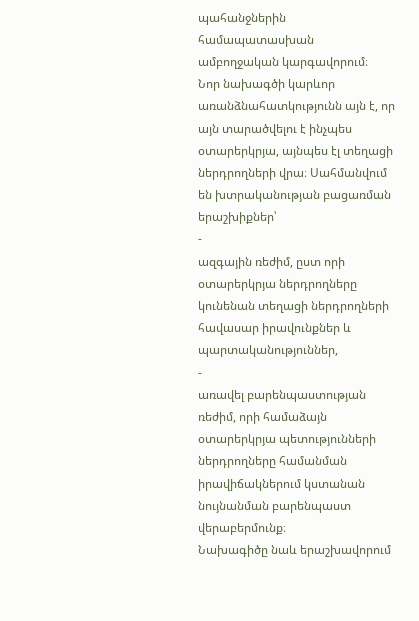պահանջներին համապատասխան ամբողջական կարգավորում։
Նոր նախագծի կարևոր առանձնահատկությունն այն է, որ այն տարածվելու է ինչպես օտարերկրյա, այնպես էլ տեղացի ներդրողների վրա։ Սահմանվում են խտրականության բացառման երաշխիքներ՝
-
ազգային ռեժիմ, ըստ որի օտարերկրյա ներդրողները կունենան տեղացի ներդրողների հավասար իրավունքներ և պարտականություններ,
-
առավել բարենպաստության ռեժիմ, որի համաձայն օտարերկրյա պետությունների ներդրողները համանման իրավիճակներում կստանան նույնանման բարենպաստ վերաբերմունք։
Նախագիծը նաև երաշխավորում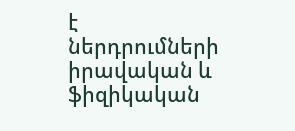է ներդրումների իրավական և ֆիզիկական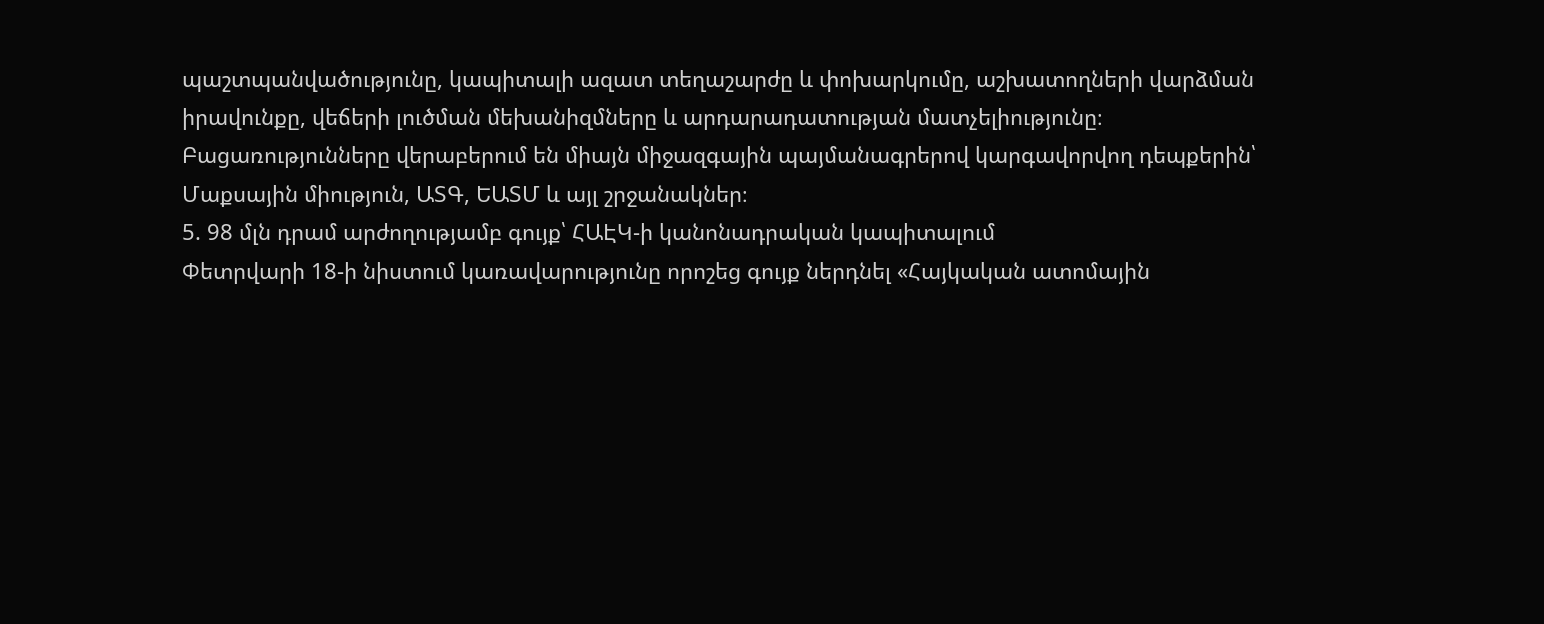պաշտպանվածությունը, կապիտալի ազատ տեղաշարժը և փոխարկումը, աշխատողների վարձման իրավունքը, վեճերի լուծման մեխանիզմները և արդարադատության մատչելիությունը։
Բացառությունները վերաբերում են միայն միջազգային պայմանագրերով կարգավորվող դեպքերին՝ Մաքսային միություն, ԱՏԳ, ԵԱՏՄ և այլ շրջանակներ։
5. 98 մլն դրամ արժողությամբ գույք՝ ՀԱԷԿ-ի կանոնադրական կապիտալում
Փետրվարի 18-ի նիստում կառավարությունը որոշեց գույք ներդնել «Հայկական ատոմային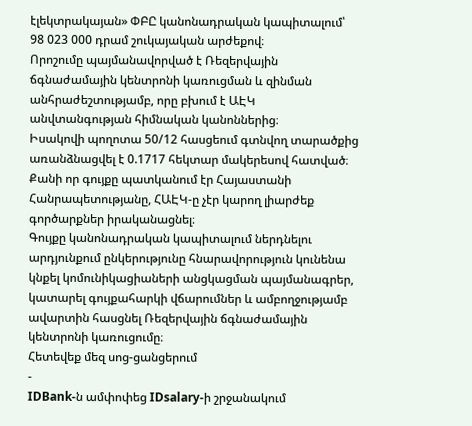էլեկտրակայան» ՓԲԸ կանոնադրական կապիտալում՝ 98 023 000 դրամ շուկայական արժեքով։
Որոշումը պայմանավորված է Ռեզերվային ճգնաժամային կենտրոնի կառուցման և զինման անհրաժեշտությամբ, որը բխում է ԱԷԿ անվտանգության հիմնական կանոններից։
Իսակովի պողոտա 50/12 հասցեում գտնվող տարածքից առանձնացվել է 0.1717 հեկտար մակերեսով հատված։ Քանի որ գույքը պատկանում էր Հայաստանի Հանրապետությանը, ՀԱԷԿ-ը չէր կարող լիարժեք գործարքներ իրականացնել։
Գույքը կանոնադրական կապիտալում ներդնելու արդյունքում ընկերությունը հնարավորություն կունենա կնքել կոմունիկացիաների անցկացման պայմանագրեր, կատարել գույքահարկի վճարումներ և ամբողջությամբ ավարտին հասցնել Ռեզերվային ճգնաժամային կենտրոնի կառուցումը։
Հետեվեք մեզ սոց-ցանցերում
-
IDBank-ն ամփոփեց IDsalary-ի շրջանակում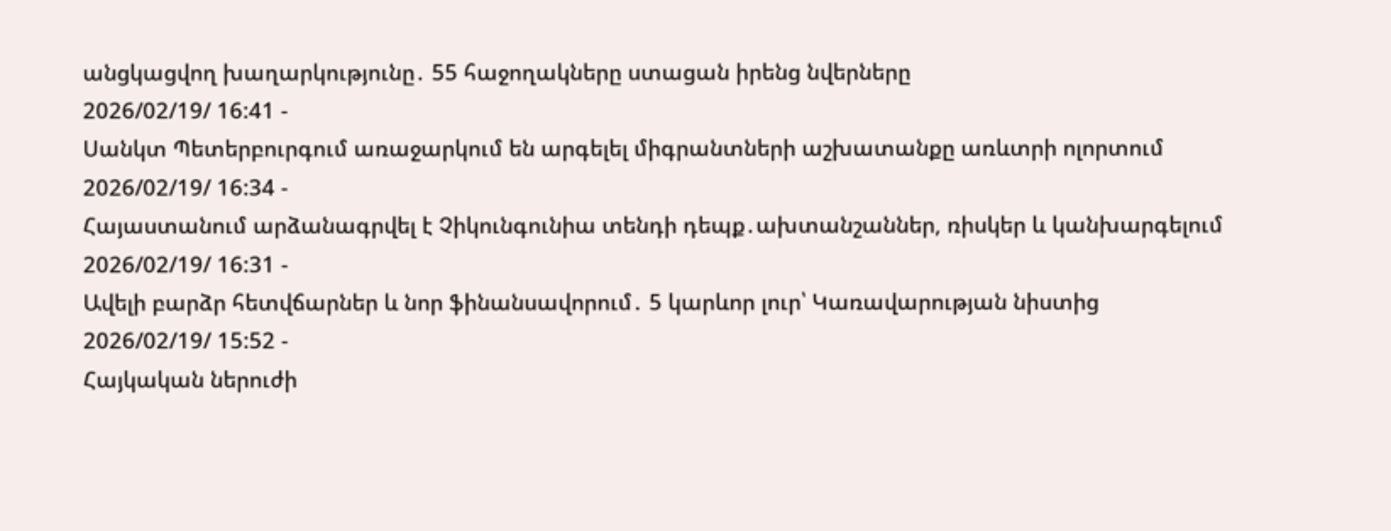անցկացվող խաղարկությունը․ 55 հաջողակները ստացան իրենց նվերները
2026/02/19/ 16:41 -
Սանկտ Պետերբուրգում առաջարկում են արգելել միգրանտների աշխատանքը առևտրի ոլորտում
2026/02/19/ 16:34 -
Հայաստանում արձանագրվել է Չիկունգունիա տենդի դեպք․ախտանշաններ, ռիսկեր և կանխարգելում
2026/02/19/ 16:31 -
Ավելի բարձր հետվճարներ և նոր ֆինանսավորում․ 5 կարևոր լուր՝ Կառավարության նիստից
2026/02/19/ 15:52 -
Հայկական ներուժի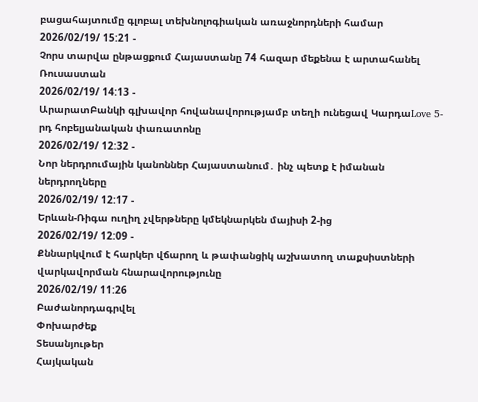բացահայտումը գլոբալ տեխնոլոգիական առաջնորդների համար
2026/02/19/ 15:21 -
Չորս տարվա ընթացքում Հայաստանը 74 հազար մեքենա է արտահանել Ռուսաստան
2026/02/19/ 14:13 -
ԱրարատԲանկի գլխավոր հովանավորությամբ տեղի ունեցավ ԿարդաLove 5-րդ հոբելյանական փառատոնը
2026/02/19/ 12:32 -
Նոր ներդրումային կանոններ Հայաստանում․ ինչ պետք է իմանան ներդրողները
2026/02/19/ 12:17 -
Երևան-Ռիգա ուղիղ չվերթները կմեկնարկեն մայիսի 2-ից
2026/02/19/ 12:09 -
Քննարկվում է հարկեր վճարող և թափանցիկ աշխատող տաքսիստների վարկավորման հնարավորությունը
2026/02/19/ 11:26
Բաժանորդագրվել
Փոխարժեք
Տեսանյութեր
Հայկական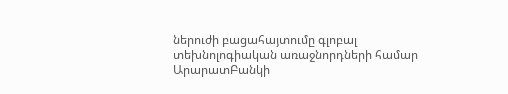ներուժի բացահայտումը գլոբալ տեխնոլոգիական առաջնորդների համար
ԱրարատԲանկի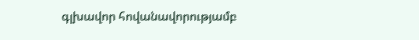գլխավոր հովանավորությամբ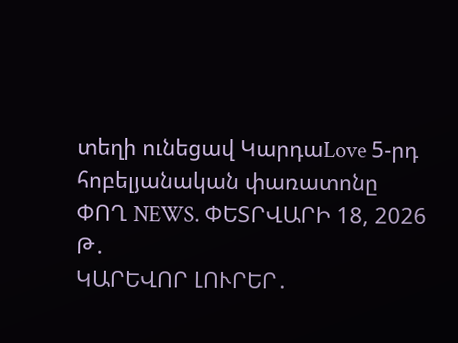տեղի ունեցավ ԿարդաLove 5-րդ հոբելյանական փառատոնը
ՓՈՂ NEWS. ՓԵՏՐՎԱՐԻ 18, 2026 Թ․
ԿԱՐԵՎՈՐ ԼՈՒՐԵՐ․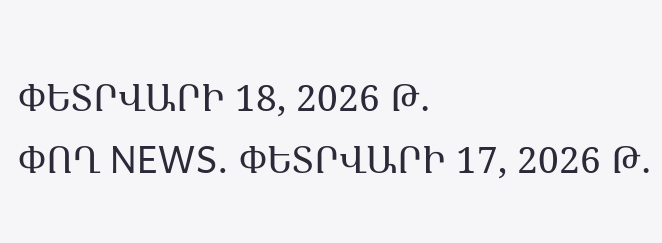ՓԵՏՐՎԱՐԻ 18, 2026 Թ․
ՓՈՂ NEWS. ՓԵՏՐՎԱՐԻ 17, 2026 Թ․